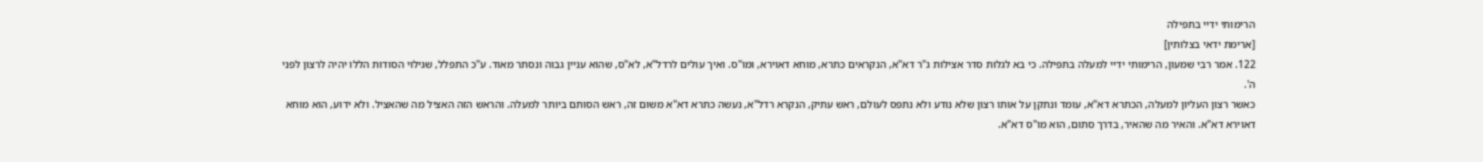הרימותי ידיי בתפילה
[ארימת ידאי בצלותין]
122. אמר רבי שמעון, הרימותי ידיי למעלה בתפילה. כי בא לגלות סדר אצילות ג"ר דא"א, הנקראים כִּתרא, מוחא דאוירא, ומו"ס. ואיך עולים לרדל"א, לא"ס, שהוא עניין גבוה ונסתר מאוד. ע"כ התפלל, שגילוי הסודות הללו יהיה לרצון לפני ה'.
כאשר רצון העליון למעלה, הכתרא דא"א, עומד ונתקן על אותו רצון שלא נודע ולא נתפס לעולם, ראש עתיק, הנקרא רדל"א, נעשה כתרא דא"א משום זה, ראש הסותם ביותר למעלה. והראש הזה האציל מה שהאציל. ולא ידוע, הוא מוחא דאוירא דא"א. והאיר מה שהאיר, בדרך סתום, הוא מו"ס דא"א.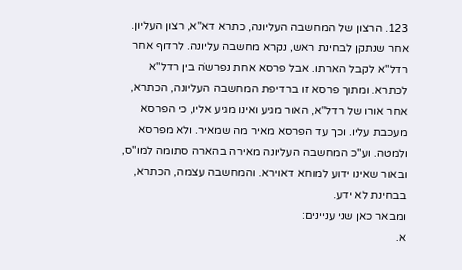123. הרצון של המחשבה העליונה, כתרא דא"א, רצון העליון. אחר שנתקן לבחינת ראש, נקרא מחשבה עליונה. לרדוף אחר רדל"א לקבל הארתו. אבל פרסא אחת נפרשֹה בין רדל"א לכתרא. ומתוך פרסא זו ברדיפת המחשבה העליונה, הכתרא, אחר אורו של רדל"א, האור מגיע ואינו מגיע אליו, כי הפרסא מעכבת עליו. וכך עד הפרסא מאיר מה שמאיר. ולא מפרסא ולמטה. וע"כ המחשבה העליונה מאירה בהארה סתומה למו"ס, ובאור שאינו ידוע למוחא דאוירא. והמחשבה עצמה, הכתרא, בבחינת לא ידע.
ומבאר כאן שני עניינים:
א.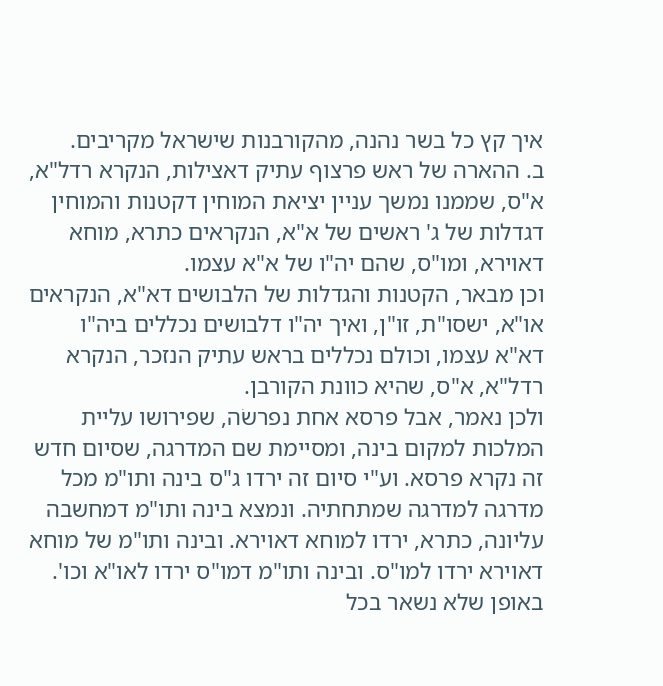איך קץ כל בשר נהנה, מהקורבנות שישראל מקריבים.
ב. ההארה של ראש פרצוף עתיק דאצילות, הנקרא רדל"א, א"ס, שממנו נמשך עניין יציאת המוחין דקטנות והמוחין דגדלות של ג' ראשים של א"א, הנקראים כתרא, מוחא דאוירא, ומו"ס, שהם יה"ו של א"א עצמו.
וכן מבאר, הקטנות והגדלות של הלבושים דא"א, הנקראים או"א, ישסו"ת, זו"ן, ואיך יה"ו דלבושים נכללים ביה"ו דא"א עצמו, וכולם נכללים בראש עתיק הנזכר, הנקרא רדל"א, א"ס, שהיא כוונת הקורבן.
ולכן נאמר, אבל פרסא אחת נפרשֹה, שפירושו עליית המלכות למקום בינה, ומסיימת שם המדרגה, שסיום חדש זה נקרא פרסא. וע"י סיום זה ירדו ג"ס בינה ותו"מ מכל מדרגה למדרגה שמתחתיה. ונמצא בינה ותו"מ דמחשבה עליונה, כתרא, ירדו למוחא דאוירא. ובינה ותו"מ של מוחא דאוירא ירדו למו"ס. ובינה ותו"מ דמו"ס ירדו לאו"א וכו'. באופן שלא נשאר בכל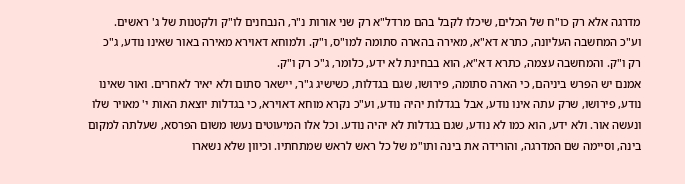מדרגה אלא רק כו"ח של הכלים, שיכלו לקבל בהם מרדל"א רק שני אורות נ"ר, הנבחנים לו"ק ולקטנות של ג' ראשים.
וע"כ המחשבה העליונה, כתרא דא"א, מאירה בהארה סתומה למו"ס, ו"ק. ולמוחא דאוירא מאירה באור שאינו נודע, ג"כ רק ו"ק. והמחשבה עצמה, כתרא דא"א, הוא בבחינת לא ידע, כלומר, ג"כ רק ו"ק.
אמנם יש הפרש ביניהם, כי הארה סתומה, פירושו, שגם בגדלות, כשישיג ג"ר, יישאר סתום ולא יאיר לאחרים. ואור שאינו נודע, פירושו, שרק עתה אינו נודע, אבל בגדלות יהיה נודע, וע"כ נקרא מוחא דאוירא, כי בגדלות יוצאת האות י' מאויר שלו ונעשה אור. ולא ידע, הוא כמו לא נודע, שגם בגדלות לא יהיה נודע. וכל אלו המיעוטים נעשו משום הפרסא, שעלתה למקום בינה, וסיימה שם המדרגה, והורידה את בינה ותו"מ של כל ראש לראש שמתחתיו. וכיוון שלא נשארו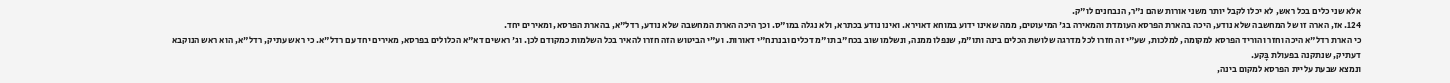אלא שני כלים בכל ראש, לא יכלו לקבל יותר משני אורות שהם נ"ר, הנבחנים לו"ק.
124. אז, הארה זו של המחשבה שלא נודע, היכה בהארת הפרסא העומדת והמאירה בג' המיעוטים, ממה שאינו ידוע במוחא דאוירא. ואינו נודע בכתרא, ולא נגלה במו"ס. וכך היכה הארת המחשבה שלא נודע, רדל"א, בהארת הפרסא, ומאירים יחד.
כי הארת רדל"א היכה וחזר והוריד הפרסא למקומה, למלכות, שע"י זה חזרו לכל מדרגה שלושת הכלים בינה ותו"מ, שנפלו ממנה, ונשלמו שוב בכח"ב תו"מ דכלים ובנרנח"י דאורות. וע"י הביטוש הזה חזרו להאיר בכל השלמות כמקודם לכן. וג' ראשים דא"א הכלולים בפרסא, מאירים יחד עם רדל"א. כי ראש עתיק, רדל"א, הוא ראש הנוקבא דעתיק, שנתקנה בפעולת בָּקע.
ונמצא שבעת עליית הפרסא למקום בינה,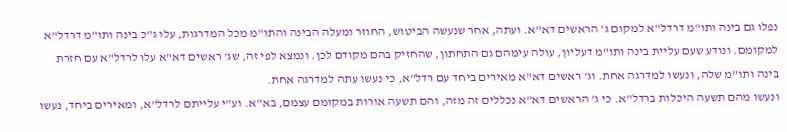נפלו גם בינה ותו"מ דרדל"א למקום ג' הראשים דא"א. ועתה, אחר שנעשה הביטוש, החוזר ומעלה הבינה והתו"מ מכל המדרגות, עלו ג"כ בינה ותו"מ דרדל"א למקומם. ונודע שעם עליית בינה ותו"מ דעליון, עולה עימהם גם התחתון, שהחזיק בהם מקודם לכן. ונמצא לפי זה, שג' ראשים דא"א עלו לרדל"א עם חזרת בינה ותו"מ שלה, ונעשו למדרגה אחת. וג' ראשים דא"א מאירים ביחד עם רדל"א, כי נעשו עתה למדרגה אחת.
ונעשו מהם תשעה היכלות ברדל"א. כי ג' הראשים דא"א נכללים זה מזה, והם תשעה אורות במקומם עצמם, בא"א. וע"י עלייתם לרדל"א, ומאירים ביחד, נעשו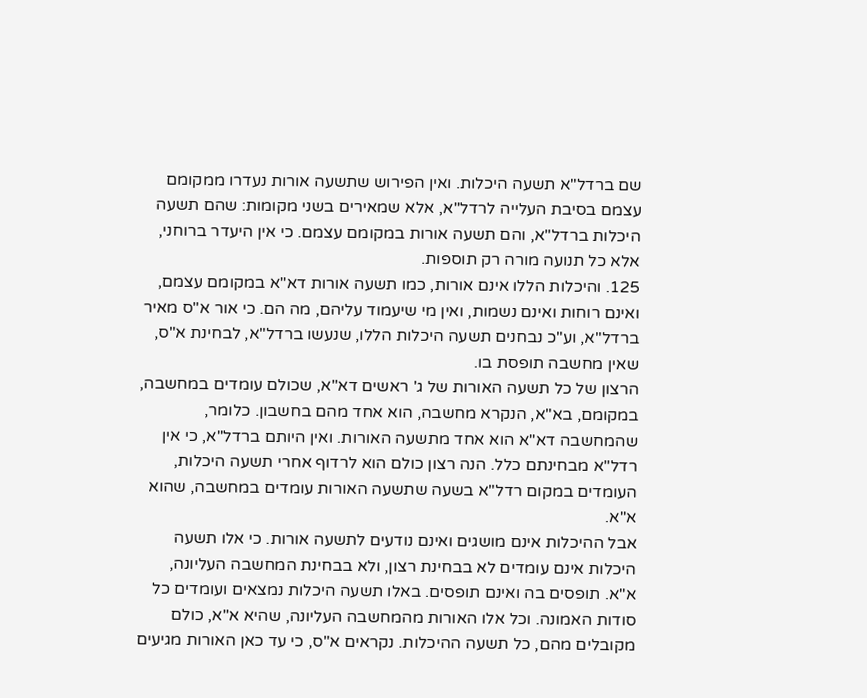שם ברדל"א תשעה היכלות. ואין הפירוש שתשעה אורות נעדרו ממקומם עצמם בסיבת העלייה לרדל"א, אלא שמאירים בשני מקומות: שהם תשעה היכלות ברדל"א, והם תשעה אורות במקומם עצמם. כי אין היעדר ברוחני, אלא כל תנועה מורה רק תוספות.
125. והיכלות הללו אינם אורות, כמו תשעה אורות דא"א במקומם עצמם, ואינם רוחות ואינם נשמות, ואין מי שיעמוד עליהם, מה הם. כי אור א"ס מאיר ברדל"א, וע"כ נבחנים תשעה היכלות הללו, שנעשו ברדל"א, לבחינת א"ס, שאין מחשבה תופסת בו.
הרצון של כל תשעה האורות של ג' ראשים דא"א, שכולם עומדים במחשבה, במקומם, בא"א, הנקרא מחשבה, הוא אחד מהם בחשבון. כלומר, שהמחשבה דא"א הוא אחד מתשעה האורות. ואין היותם ברדל"א, כי אין רדל"א מבחינתם כלל. הנה רצון כולם הוא לרדוף אחרי תשעה היכלות, העומדים במקום רדל"א בשעה שתשעה האורות עומדים במחשבה, שהוא א"א.
אבל ההיכלות אינם מושגים ואינם נודעים לתשעה אורות. כי אלו תשעה היכלות אינם עומדים לא בבחינת רצון, ולא בבחינת המחשבה העליונה, א"א. תופסים בה ואינם תופסים. באלו תשעה היכלות נמצאים ועומדים כל סודות האמונה. וכל אלו האורות מהמחשבה העליונה, שהיא א"א, כולם מקובלים מהם, כל תשעה ההיכלות. נקראים א"ס, כי עד כאן האורות מגיעים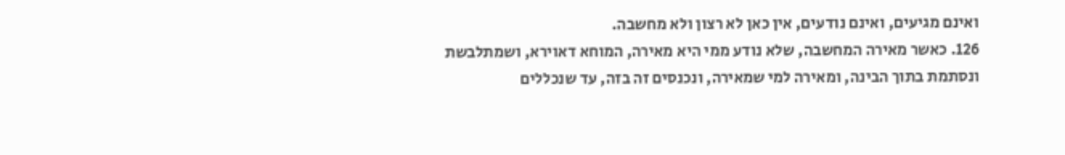ואינם מגיעים, ואינם נודעים, אין כאן לא רצון ולא מחשבה.
126. כאשר מאירה המחשבה, שלא נודע ממי היא מאירה, המוחא דאוירא, ושמתלבשת ונסתמת בתוך הבינה, ומאירה למי שמאירה, ונכנסים זה בזה, עד שנכללים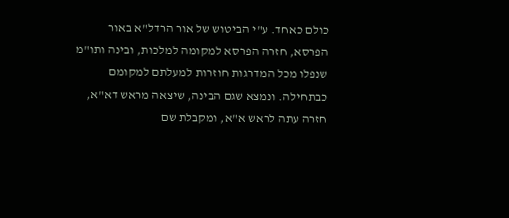כולם כאחד. ע"י הביטוש של אור הרדל"א באור הפרסא, חזרה הפרסא למקומה למלכות, ובינה ותו"מ שנפלו מכל המדרגות חוזרות למעלתם למקומם כבתחילה. ונמצא שגם הבינה, שיצאה מראש דא"א, חזרה עתה לראש א"א, ומקבלת שם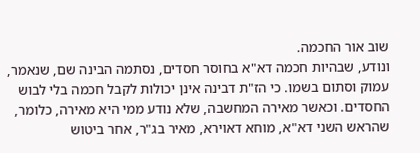שוב אור החכמה.
ונודע, שבהיות חכמה דא"א בחוסר חסדים, נסתמה הבינה שם, שנאמר, עמוק וסתום בשמו. כי הז"ת דבינה אינן יכולות לקבל חכמה בלי לבוש החסדים. וכאשר מאירה המחשבה, שלא נודע ממי היא מאירה, כלומר, שהראש השני דא"א, מוחא דאוירא, מאיר בג"ר, אחר ביטוש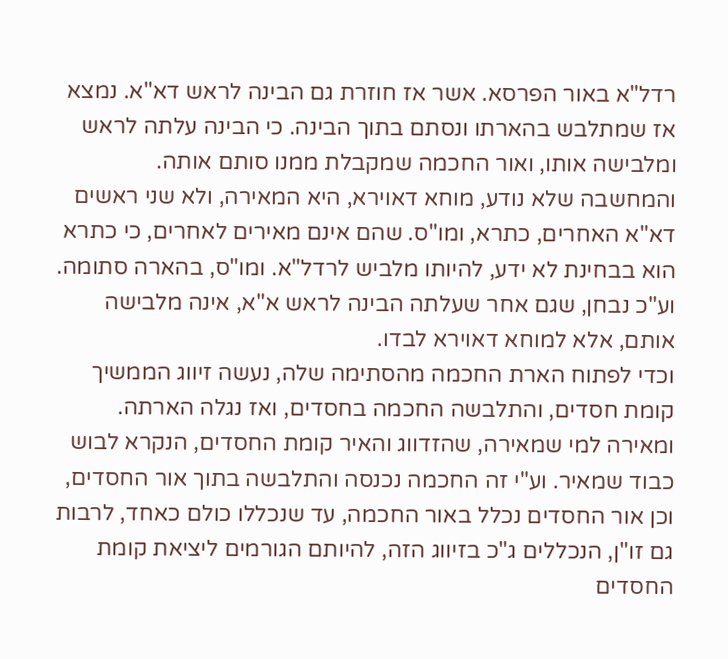רדל"א באור הפרסא. אשר אז חוזרת גם הבינה לראש דא"א. נמצא אז שמתלבש בהארתו ונסתם בתוך הבינה. כי הבינה עלתה לראש ומלבישה אותו, ואור החכמה שמקבלת ממנו סותם אותה.
והמחשבה שלא נודע, מוחא דאוירא, היא המאירה, ולא שני ראשים דא"א האחרים, כתרא, ומו"ס. שהם אינם מאירים לאחרים, כי כתרא הוא בבחינת לא ידע, להיותו מלביש לרדל"א. ומו"ס, בהארה סתומה. וע"כ נבחן, שגם אחר שעלתה הבינה לראש א"א, אינה מלבישה אותם, אלא למוחא דאוירא לבדו.
וכדי לפתוח הארת החכמה מהסתימה שלה, נעשה זיווג הממשיך קומת חסדים, והתלבשה החכמה בחסדים, ואז נגלה הארתה. ומאירה למי שמאירה, שהזדווג והאיר קומת החסדים, הנקרא לבוש כבוד שמאיר. וע"י זה החכמה נכנסה והתלבשה בתוך אור החסדים, וכן אור החסדים נכלל באור החכמה, עד שנכללו כולם כאחד, לרבות גם זו"ן, הנכללים ג"כ בזיווג הזה, להיותם הגורמים ליציאת קומת החסדים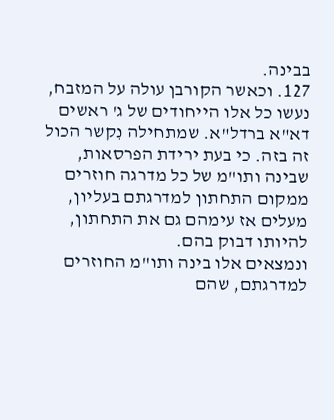בבינה.
127. וכאשר הקורבן עולה על המזבח, נעשו כל אלו הייחודים של ג' ראשים דא"א ברדל"א. שמתחילה נִקשר הכול זה בזה. כי בעת ירידת הפרסאות, שבינה ותו"מ של כל מדרגה חוזרים ממקום התחתון למדרגתם בעליון, מעלים אז עימהם גם את התחתון, להיותו דבוק בהם.
ונמצאים אלו בינה ותו"מ החוזרים למדרגתם, שהם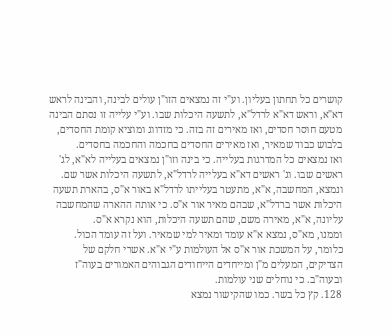קושרים כל תחתון בעליון. וע"י זה נמצאים הזו"ן עולים לבינה, והבינה לראש דא"א, וראש דא"א לרדל"א, לתשעה היכלות שבו. וע"י עלייה זו נסתם הבינה מטעם חוסר חסדים, ואז מאירים זה בזה. כי מזדווג ומוציא קומת החסדים, בלבוש כבוד שמאיר, ואז מאירים החסדים בחכמה והחכמה בחסדים.
ואז נמצאים כל המדרגות בעלייה. כי בינה וזו"ן נמצאים בעלייה לא"א, לג' ראשים שבו. וג' ראשים דא"א בעלייה לרדל"א, לתשעה היכלות אשר שם. ונמצא, המחשבה, א"א, מתעטר בעלייתו לרדל"א באור א"ס, בהארת תשעה היכלות אשר ברדל"א, שבהם מאיר אור א"ס. כי אותה ההארה שהמחשבה עליונה, א"א, מאירה משם, שהם תשעה היכלות, הוא נקרא א"ס.
וממנו, מא"ס, נמצא א"א עומד ומאיר למי שמאיר. ועל זה עומד הכול. כלומר, על המשכת אור א"ס אל העולמות ע"י א"א. אשרי חלקם של הצדיקים, המעלים מ"ן ומייחדים הייחודים הגבוהים האמורים בעוה"ז ובעוה"ב. כי נוחלים שני עולמות.
128. קץ כל בשר. כמו שהקישור נמצא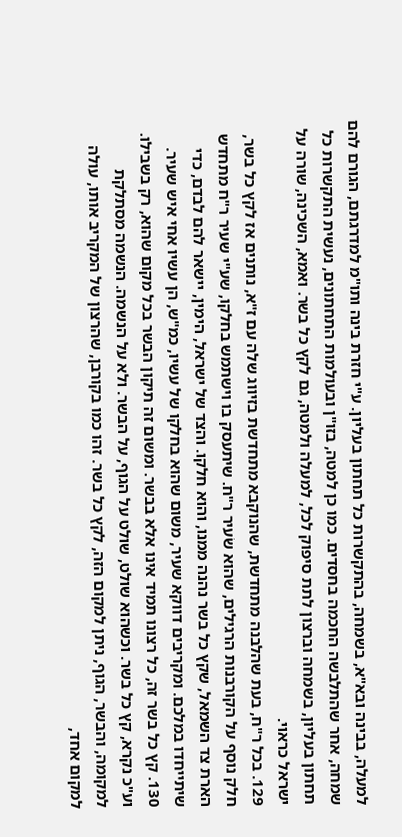למעלה, בבינה ובא"א, בשמחה, בהתקשרות כל תחתון בעליון. ע"י חזרת בינה ותו"מ למדרגתם, הגורם להם שמחה, אחר שהתלבשה החכמה בחסדים. כמו כן למטה, בזו"ן ובעולמות התחתונים, נעשית התקשרות כל תחתון בעליון, בשמחה וברצון לתת סיפוק לכל, למעלה ולמטה, גם לקץ כל בשר. ואמא, השכינה, שורה על ישראל כראוי.
129. בכל ר"ח, בעת שהלבנה מתחדשת, שהנוקבא מתחדשת בזיווג שלה עם ז"א, נותנים אז לקץ כל בשר, חלק נוסף על הקורבנות הרגילים, שהוא שֹעיר ר"ח. שיתעסק בו וישתמש בחלקו, שע"י שעיר ר"ח מתחדש הארת צד השמאל, שקץ כל בשר נהנה ממנו, והוא חלקו. והצד של ישראל, הימין, יישאר להם לבדם, כדי שיתייחדו במלכם. ומקריבים דווקא שעיר, משום שהוא בחלקו של עשיו, כמ"ש, הן עשיו אחי איש שעיר.
130. קץ כל בשר זה, כל רצונו תמיד אינו אלא בבשר. ומשום זה תיקון הבשר בכל מקום שהוא, רק בשבילו. וע"כ נקרא, קץ כל בשר. וכשהוא שולט, שולט על הגוף, על הבשר. ולא על הנשמה. הנשמה מסתלקת למקומה, והבשר, הגוף, ניתן למקום הזה, לקץ כל בשר. זהו כמו בקורבן, שהרצון של המקריב אותו, עולה למקום אחד,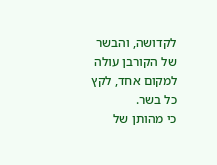לקדושה, והבשר של הקורבן עולה למקום אחד, לקץ כל בשר.
כי מהותן של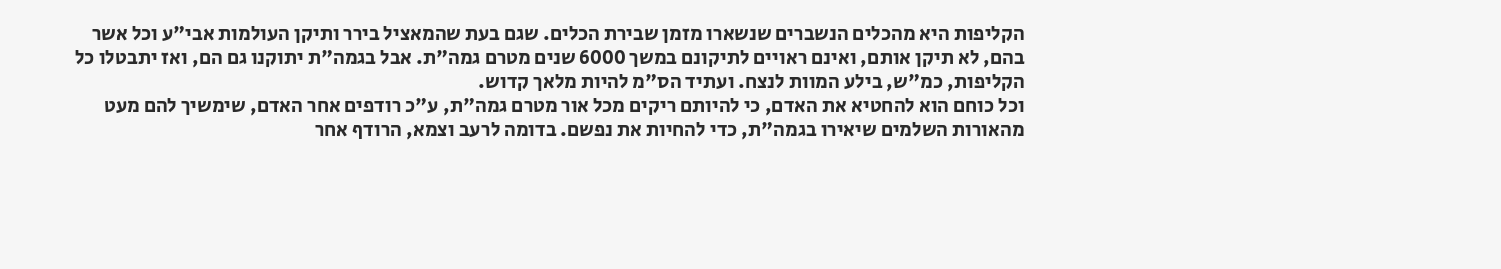הקליפות היא מהכלים הנשברים שנשארו מזמן שבירת הכלים. שגם בעת שהמאציל בירר ותיקן העולמות אבי"ע וכל אשר בהם, לא תיקן אותם, ואינם ראויים לתיקונם במשך 6000 שנים מטרם גמה"ת. אבל בגמה"ת יתוקנו גם הם, ואז יתבטלו כל הקליפות, כמ"ש, בילע המוות לנצח. ועתיד הס"מ להיות מלאך קדוש.
וכל כוחם הוא להחטיא את האדם, כי להיותם ריקים מכל אור מטרם גמה"ת, ע"כ רודפים אחר האדם, שימשיך להם מעט מהאורות השלמים שיאירו בגמה"ת, כדי להחיות את נפשם. בדומה לרעב וצמא, הרודף אחר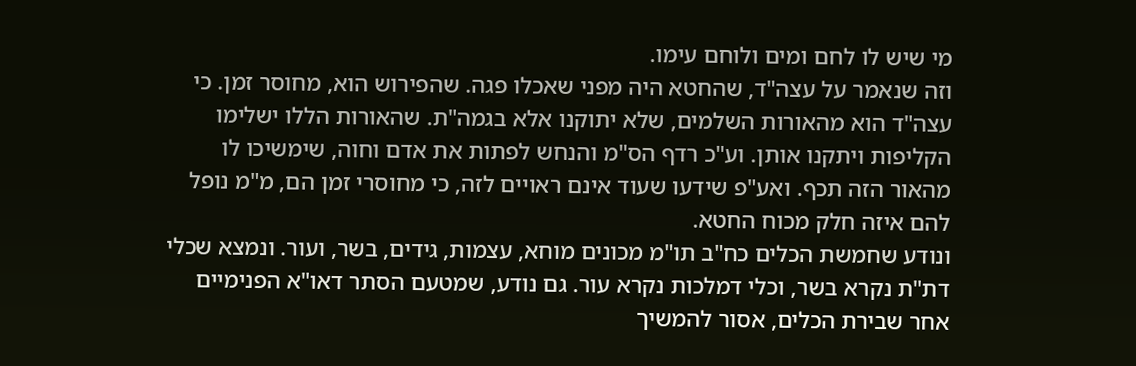מי שיש לו לחם ומים ולוחם עימו.
וזה שנאמר על עצה"ד, שהחטא היה מפני שאכלו פגה. שהפירוש הוא, מחוסר זמן. כי עצה"ד הוא מהאורות השלמים, שלא יתוקנו אלא בגמה"ת. שהאורות הללו ישלימו הקליפות ויתקנו אותן. וע"כ רדף הס"מ והנחש לפתות את אדם וחוה, שימשיכו לו מהאור הזה תכף. ואע"פ שידעו שעוד אינם ראויים לזה, כי מחוסרי זמן הם, מ"מ נופל להם איזה חלק מכוח החטא.
ונודע שחמשת הכלים כח"ב תו"מ מכונים מוחא, עצמות, גידים, בשר, ועור. ונמצא שכלי דת"ת נקרא בשר, וכלי דמלכות נקרא עור. גם נודע, שמטעם הסתר דאו"א הפנימיים אחר שבירת הכלים, אסור להמשיך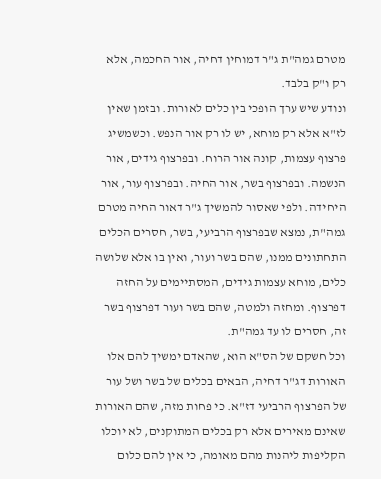מטרם גמה"ת ג"ר דמוחין דחיה, אור החכמה, אלא רק ו"ק בלבד.
ונודע שיש ערך הופכי בין כלים לאורות. ובזמן שאין לז"א אלא רק מוחא, יש לו רק אור הנפש. וכשמשיג פרצוף עצמות, קונה אור הרוח. ובפרצוף גידים, אור הנשמה. ובפרצוף בשר, אור החיה. ובפרצוף עור, אור היחידה. ולפי שאסור להמשיך ג"ר דאור החיה מטרם גמה"ת, נמצא שבפרצוף הרביעי, בשר, חסרים הכלים התחתונים ממנו, שהם בשר ועור, ואין בו אלא שלושה כלים, מוחא עצמות גידים, המסתיימים על החזה דפרצוף. ומחזה ולמטה, שהם בשר ועור דפרצוף בשר זה, חסרים לו עד גמה"ת.
וכל חשקם של הס"א הוא, שהאדם ימשיך להם אלו האורות דג"ר דחיה, הבאים בכלים של בשר ושל עור של הפרצוף הרביעי דז"א. כי פחות מזה, שהם האורות שאינם מאירים אלא רק בכלים המתוקנים, לא יוכלו הקליפות ליהנות מהם מאומה, כי אין להם כלום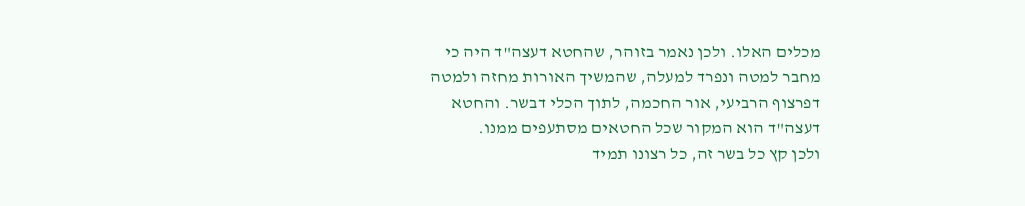מכלים האלו. ולכן נאמר בזוהר, שהחטא דעצה"ד היה כי מחבר למטה ונפרד למעלה, שהמשיך האורות מחזה ולמטה דפרצוף הרביעי, אור החכמה, לתוך הכלי דבשר. והחטא דעצה"ד הוא המקור שכל החטאים מסתעפים ממנו.
ולכן קץ כל בשר זה, כל רצונו תמיד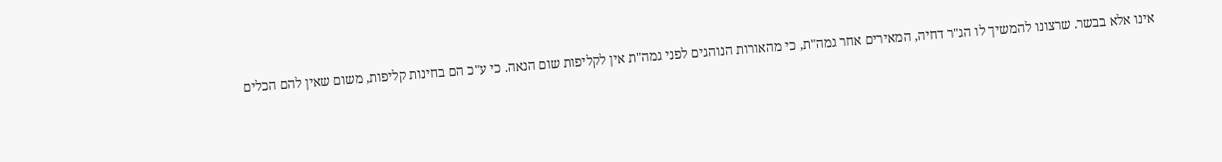אינו אלא בבשר. שרצונו להמשיך לו הג"ר דחיה, המאירים אחר גמה"ת, כי מהאורות הנוהגים לפני גמה"ת אין לקליפות שום הנאה. כי ע"כ הם בחינות קליפות, משום שאין להם הכלים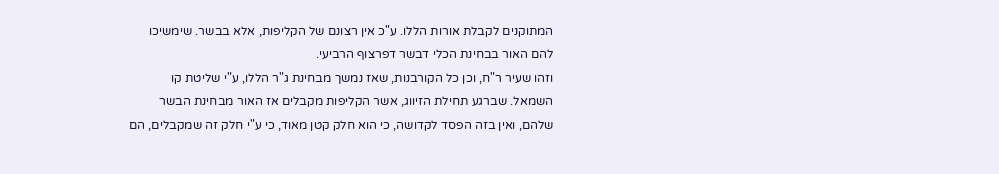המתוקנים לקבלת אורות הללו. ע"כ אין רצונם של הקליפות, אלא בבשר. שימשיכו להם האור בבחינת הכלי דבשר דפרצוף הרביעי.
וזהו שעיר ר"ח, וכן כל הקורבנות, שאז נמשך מבחינת ג"ר הללו, ע"י שליטת קו השמאל. שברגע תחילת הזיווג, אשר הקליפות מקבלים אז האור מבחינת הבשר שלהם, ואין בזה הפסד לקדושה, כי הוא חלק קטן מאוד, כי ע"י חלק זה שמקבלים, הם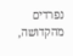נפרדים מהקדושה,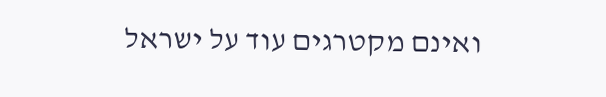ואינם מקטרגים עוד על ישראל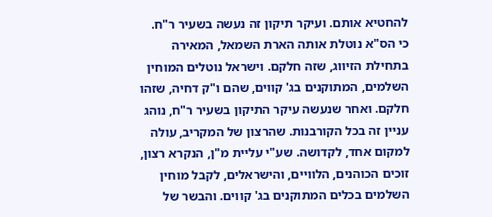להחטיא אותם. ועיקר תיקון זה נעשה בשעיר ר"ח.
כי הס"א נוטלת אותה הארת השמאל, המאירה בתחילת הזיווג, שזה חלקם. וישראל נוטלים המוחין השלמים, המתוקנים בג' קווים, שהם ו"ק דחיה, שזהו חלקם. ואחר שנעשה עיקר התיקון בשעיר ר"ח, נוהג עניין זה בכל הקורבנות. שהרצון של המקריב, עולה למקום אחד, לקדושה. שע"י עליית מ"ן, הנקרא רצון, זוכים הכוהנים, הלוויים, והישראלים, לקבל מוחין השלמים בכלים המתוקנים בג' קווים. והבשר של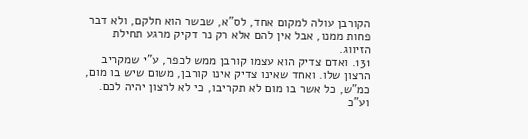הקורבן עולה למקום אחד, לס"א, שבשר הוא חלקם, ולא דבר פחות ממנו, אבל אין להם אלא רק נר דקיק מרגע תחילת הזיווג.
131. ואדם צדיק הוא עצמו קורבן ממש לכפר, ע"י שמקריב הרצון שלו. ואחד שאינו צדיק אינו קורבן, משום שיש בו מום, כמ"ש, כל אשר בו מום לא תקריבו, כי לא לרצון יהיה לכם. וע"כ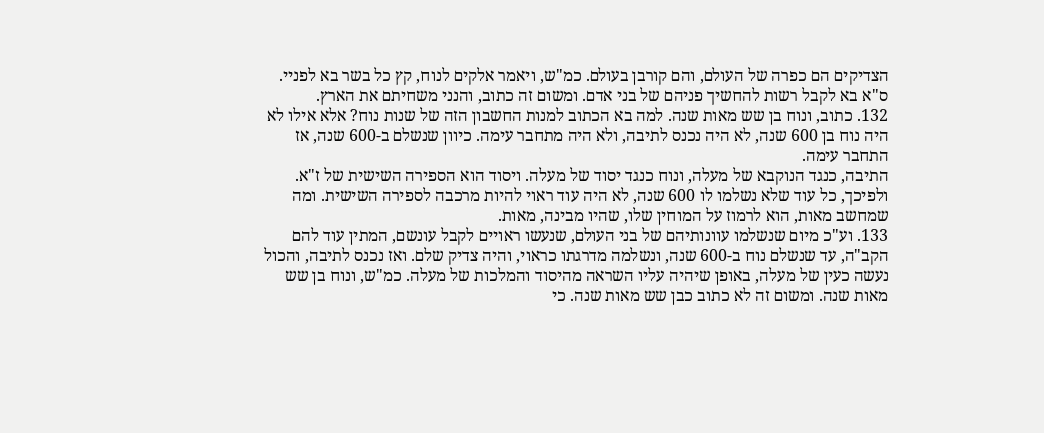הצדיקים הם כפרה של העולם, והם קורבן בעולם. כמ"ש, ויאמר אלקים לנוח, קץ כל בשר בא לפניי. ס"א בא לקבל רשות להחשיך פניהם של בני אדם. ומשום זה כתוב, והנני משחיתם את הארץ.
132. כתוב, ונוח בן שש מאות שנה. למה בא הכתוב למנות החשבון הזה של שנות נוח? אלא אילו לא היה נוח בן 600 שנה, לא היה נכנס לתיבה, ולא היה מתחבר עימה. כיוון שנשלם ב-600 שנה, אז התחבר עימה.
התיבה, כנגד הנוקבא של מעלה, ונוח כנגד יסוד של מעלה. ויסוד הוא הספירה השישית של ז"א. ולפיכך, כל עוד שלא נשלמו לו 600 שנה, לא היה עוד ראוי להיות מרכבה לספירה השישית. ומה שמחשב מאות, הוא לרמוז על המוחין שלו, שהיו מבינה, מאות.
133. וע"כ מיום שנשלמו עוונותיהם של בני העולם, שנעשו ראויים לקבל עונשם, המתין עוד להם הקב"ה, עד שנשלם נוח ב-600 שנה, ונשלמה מדרגתו כראוי, והיה צדיק שלם. ואז נכנס לתיבה, והכול נעשה כעין של מעלה, באופן שיהיה עליו השראה מהיסוד והמלכות של מעלה. כמ"ש, ונוח בן שש מאות שנה. ומשום זה לא כתוב כבן שש מאות שנה. כי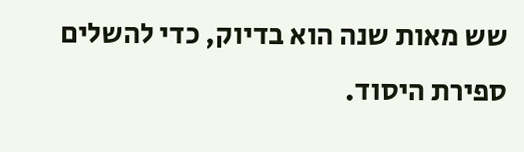שש מאות שנה הוא בדיוק, כדי להשלים ספירת היסוד.